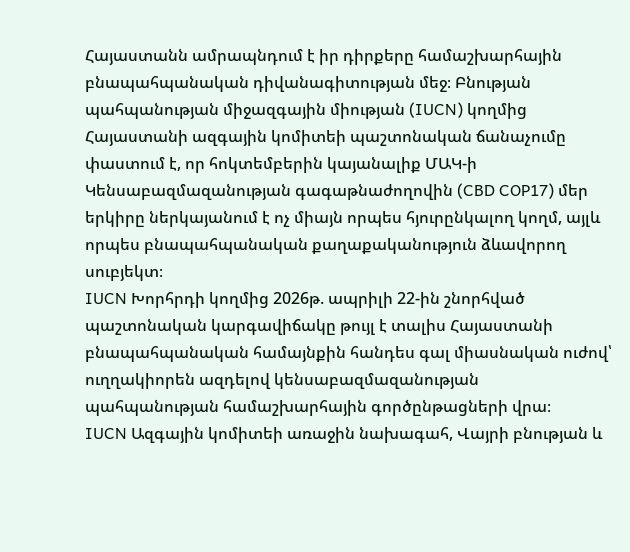Հայաստանն ամրապնդում է իր դիրքերը համաշխարհային բնապահպանական դիվանագիտության մեջ։ Բնության պահպանության միջազգային միության (IUCN) կողմից Հայաստանի ազգային կոմիտեի պաշտոնական ճանաչումը փաստում է, որ հոկտեմբերին կայանալիք ՄԱԿ-ի Կենսաբազմազանության գագաթնաժողովին (CBD COP17) մեր երկիրը ներկայանում է ոչ միայն որպես հյուրընկալող կողմ, այլև որպես բնապահպանական քաղաքականություն ձևավորող սուբյեկտ։
IUCN Խորհրդի կողմից 2026թ. ապրիլի 22-ին շնորհված պաշտոնական կարգավիճակը թույլ է տալիս Հայաստանի բնապահպանական համայնքին հանդես գալ միասնական ուժով՝ ուղղակիորեն ազդելով կենսաբազմազանության պահպանության համաշխարհային գործընթացների վրա։
IUCN Ազգային կոմիտեի առաջին նախագահ, Վայրի բնության և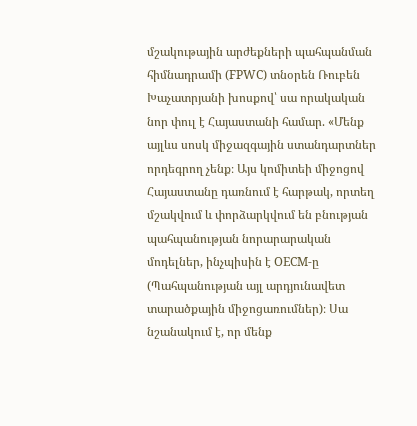մշակութային արժեքների պահպանման հիմնադրամի (FPWC) տնօրեն Ռուբեն Խաչատրյանի խոսքով՝ սա որակական նոր փուլ է Հայաստանի համար. «Մենք այլևս սոսկ միջազգային ստանդարտներ որդեգրող չենք։ Այս կոմիտեի միջոցով Հայաստանը դառնում է հարթակ, որտեղ մշակվում և փորձարկվում են բնության պահպանության նորարարական մոդելներ, ինչպիսին է OECM-ը (Պահպանության այլ արդյունավետ տարածքային միջոցառումներ)։ Սա նշանակում է, որ մենք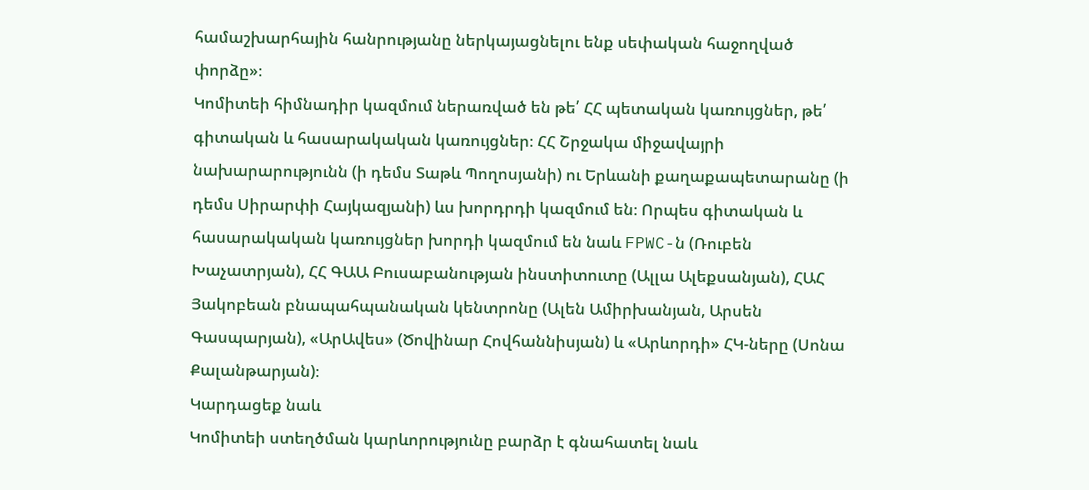համաշխարհային հանրությանը ներկայացնելու ենք սեփական հաջողված փորձը»։
Կոմիտեի հիմնադիր կազմում ներառված են թե՛ ՀՀ պետական կառույցներ, թե՛ գիտական և հասարակական կառույցներ։ ՀՀ Շրջակա միջավայրի նախարարությունն (ի դեմս Տաթև Պողոսյանի) ու Երևանի քաղաքապետարանը (ի դեմս Սիրարփի Հայկազյանի) ևս խորդրդի կազմում են։ Որպես գիտական և հասարակական կառույցներ խորդի կազմում են նաև FPWC-ն (Ռուբեն Խաչատրյան), ՀՀ ԳԱԱ Բուսաբանության ինստիտուտը (Ալլա Ալեքսանյան), ՀԱՀ Յակոբեան բնապահպանական կենտրոնը (Ալեն Ամիրխանյան, Արսեն Գասպարյան), «ԱրԱվես» (Ծովինար Հովհաննիսյան) և «Արևորդի» ՀԿ-ները (Սոնա Քալանթարյան)։
Կարդացեք նաև
Կոմիտեի ստեղծման կարևորությունը բարձր է գնահատել նաև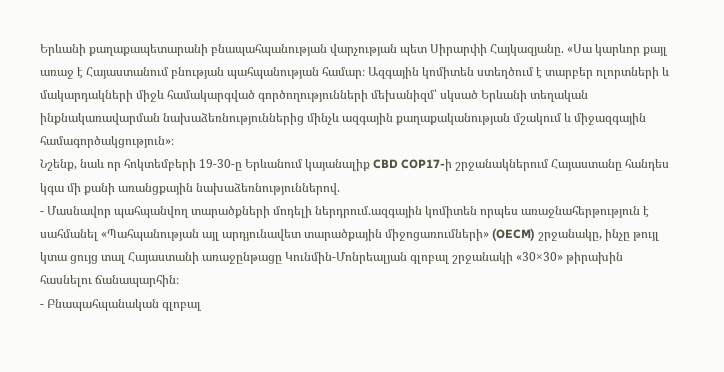Երևանի քաղաքապետարանի բնապահպանության վարչության պետ Սիրարփի Հայկազյանը. «Սա կարևոր քայլ առաջ է Հայաստանում բնության պահպանության համար։ Ազգային կոմիտեն ստեղծում է տարբեր ոլորտների և մակարդակների միջև համակարգված գործողությունների մեխանիզմ՝ սկսած Երևանի տեղական ինքնակառավարման նախաձեռնություններից մինչև ազգային քաղաքականության մշակում և միջազգային համագործակցություն»։
Նշենք, նաև որ հոկտեմբերի 19-30-ը Երևանում կայանալիք CBD COP17-ի շրջանակներում Հայաստանը հանդես կգա մի քանի առանցքային նախաձեռնություններով.
- Մասնավոր պահպանվող տարածքների մոդելի ներդրում.ազգային կոմիտեն որպես առաջնահերթություն է սահմանել «Պահպանության այլ արդյունավետ տարածքային միջոցառումների» (OECM) շրջանակը, ինչը թույլ կտա ցույց տալ Հայաստանի առաջընթացը Կունմին-Մոնրեալյան գլոբալ շրջանակի «30×30» թիրախին հասնելու ճանապարհին։
- Բնապահպանական գլոբալ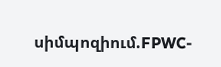սիմպոզիում.FPWC-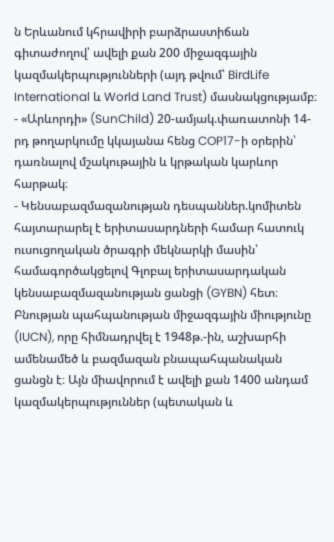ն Երևանում կհրավիրի բարձրաստիճան գիտաժողով՝ ավելի քան 200 միջազգային կազմակերպությունների (այդ թվում՝ BirdLife International և World Land Trust) մասնակցությամբ։
- «Արևորդի» (SunChild) 20-ամյակ.փառատոնի 14-րդ թողարկումը կկայանա հենց COP17-ի օրերին՝ դառնալով մշակութային և կրթական կարևոր հարթակ։
- Կենսաբազմազանության դեսպաններ.կոմիտեն հայտարարել է երիտասարդների համար հատուկ ուսուցողական ծրագրի մեկնարկի մասին՝ համագործակցելով Գլոբալ երիտասարդական կենսաբազմազանության ցանցի (GYBN) հետ։
Բնության պահպանության միջազգային միությունը (IUCN), որը հիմնադրվել է 1948թ.-ին, աշխարհի ամենամեծ և բազմազան բնապահպանական ցանցն է։ Այն միավորում է ավելի քան 1400 անդամ կազմակերպություններ (պետական և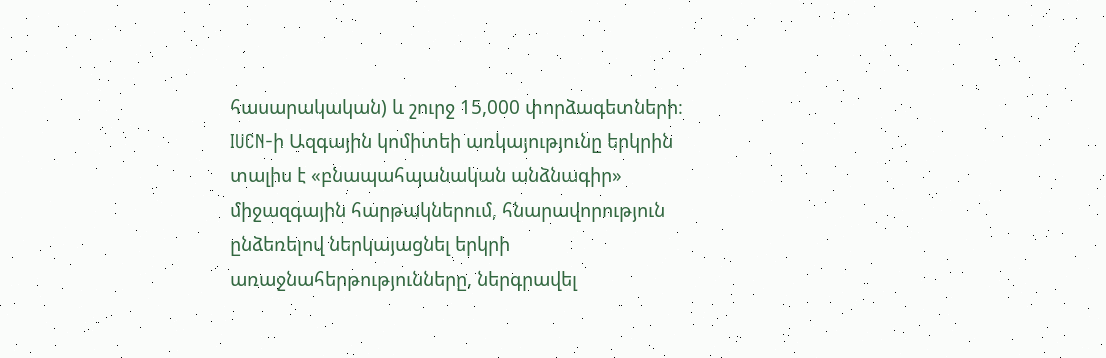հասարակական) և շուրջ 15,000 փորձագետների։ IUCN-ի Ազգային կոմիտեի առկայությունը երկրին տալիս է «բնապահպանական անձնագիր» միջազգային հարթակներում, հնարավորություն ընձեռելով ներկայացնել երկրի առաջնահերթությունները, ներգրավել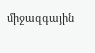միջազգային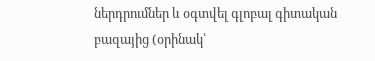ներդրումներ և օգտվել գլոբալ գիտական բազայից (օրինակ՝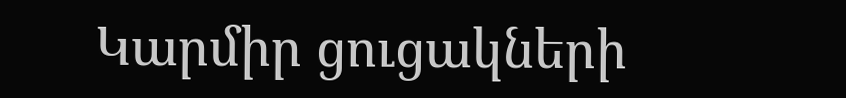Կարմիր ցուցակների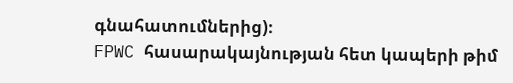գնահատումներից)։
FPWC հասարակայնության հետ կապերի թիմ